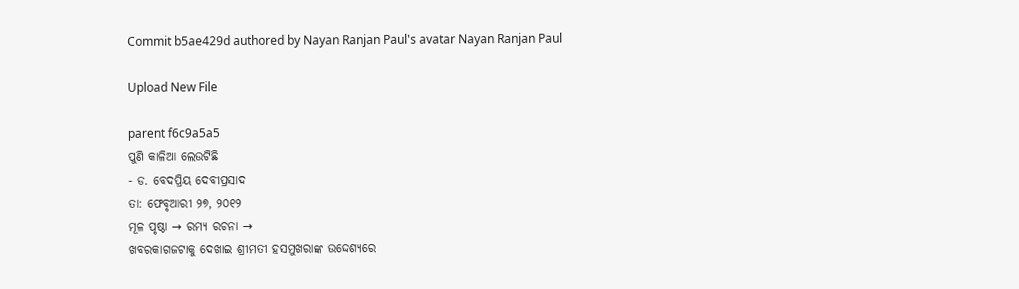Commit b5ae429d authored by Nayan Ranjan Paul's avatar Nayan Ranjan Paul

Upload New File

parent f6c9a5a5
ପୁଣି କାଳିଆ ଲେଉଟିଛି
- ଡ. ବେଦପ୍ରିୟ ଦେବୀପ୍ରସାଦ
ତା: ଫେବୃଆରୀ ୨୭, ୨୦୧୨
ମୂଳ ପୃଷ୍ଠା → ରମ୍ୟ ରଚନା →
ଖବରକାଗଜଟାକୁ ଦେଖାଇ ଶ୍ରୀମତୀ ହସମୁଖରାଙ୍କ ଉଦ୍ଦେଶ୍ୟରେ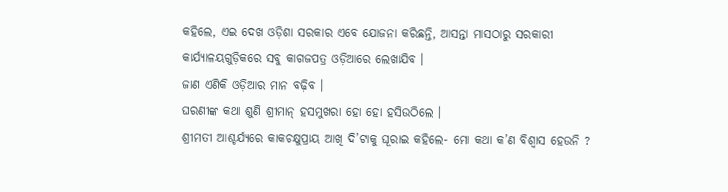କହିଲେ, ଏଇ ଦେଖ ଓଡ଼ିଶା ସରକାର ଏବେ ଯୋଜନା କରିଛନ୍ତି, ଆସନ୍ତା ମାସଠାରୁ ସରକାରୀ କାର୍ଯ୍ୟାଳୟଗୁଡ଼ିକରେ ସବୁ କାଗଜପତ୍ର ଓଡ଼ିଆରେ ଲେଖାଯିବ ।
ଜାଣ ଏଣିକି ଓଡ଼ିଆର ମାନ ବଢ଼ିବ ।
ଘରଣୀଙ୍କ କଥା ଶୁଣି ଶ୍ରୀମାନ୍‌ ହସମୁଖରା ହୋ ହୋ ହସିଉଠିଲେ ।
ଶ୍ରୀମତୀ ଆଶ୍ଚର୍ଯ୍ୟରେ କାକଚକ୍ଷୁପ୍ରାୟ ଆଖି ଦି’ଟାକୁ ଘୂରାଇ କହିଲେ- ମୋ କଥା କ’ଣ ବିଶ୍ବାସ ହେଉନି ?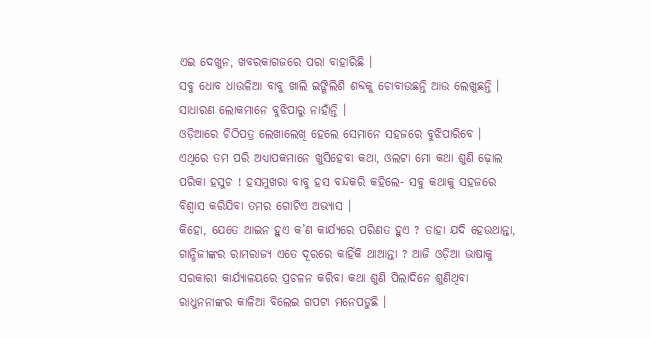ଏଇ ଦେଖୁନ, ଖବରକାଗଜରେ ପରା ବାହାରିଛି ।
ସବୁ ଧୋବ ଧାଉଳିଆ ବାବୁ ଖାଲି ଇଙ୍ଗିଲିଶି ଶବ୍ଦକୁ ଚୋବାଉଛନ୍ତି ଆଉ ଲେଖୁଛନ୍ତି ।
ସାଧାରଣ ଲୋକମାନେ ବୁଝିପାରୁ ନାହାଁନ୍ତି ।
ଓଡ଼ିଆରେ ଚିଠିପତ୍ର ଲେଖାଲେଖି ହେଲେ ସେମାନେ ସହଜରେ ବୁଝିପାରିବେ ।
ଏଥିରେ ତମ ପରି ଅଧ୍ୟାପକମାନେ ଖୁସିହେବା କଥା, ଓଲଟା ମୋ କଥା ଶୁଣି ଢ଼ୋଲ ପରିକା ହସୁଚ ! ହସମୁଖରା ବାବୁ ହସ ବନ୍ଦକରି କହିଲେ- ସବୁ କଥାକୁ ସହଜରେ ବିଶ୍ବାସ କରିଯିବା ତମର ଗୋଟିଏ ଅଭ୍ୟାସ ।
କିହୋ, ଯେତେ ଆଇନ ହୁଏ କ’ଣ କାର୍ଯ୍ୟରେ ପରିଣତ ହୁଏ ? ତାହା ଯଦି ହେଉଥାନ୍ତା, ଗାନ୍ଧିଜୀଙ୍କର ରାମରାଜ୍ୟ ଏତେ ଦୂରରେ କାହିଁକି ଥାଆନ୍ତା ? ଆଜି ଓଡ଼ିଆ ଭାଷାକୁ ସରକାରୀ କାର୍ଯ୍ୟାଳୟରେ ପ୍ରଚଳନ କରିବା କଥା ଶୁଣି ପିଲାଦିନେ ଶୁଣିଥିବା ରାଧୁନନାଙ୍କର କାଳିଆ ବିଲେଇ ଗପଟା ମନେପଡୁଛି ।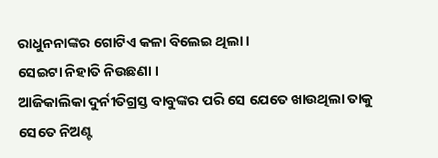ରାଧୁନନାଙ୍କର ଗୋଟିଏ କଳା ବିଲେଇ ଥିଲା ।
ସେଇଟା ନିହାତି ନିଉଛଣା ।
ଆଜିକାଲିକା ଦୁର୍ନୀତିଗ୍ରସ୍ତ ବାବୁଙ୍କର ପରି ସେ ଯେତେ ଖାଉଥିଲା ତାକୁ ସେତେ ନିଅଣ୍ଟ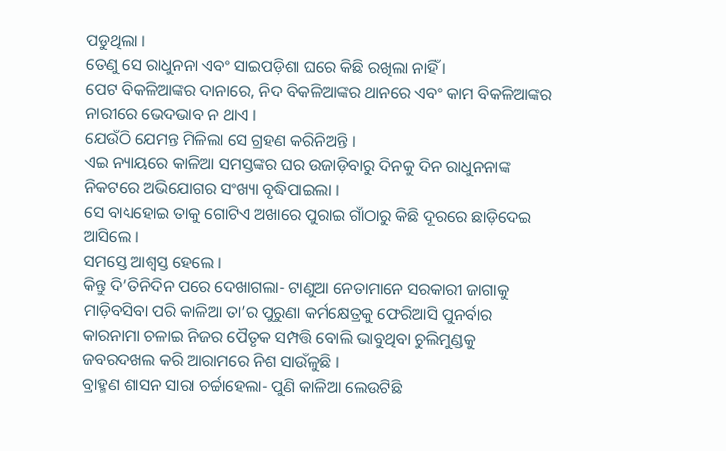ପଡୁଥିଲା ।
ତେଣୁ ସେ ରାଧୁନନା ଏବଂ ସାଇପଡ଼ିଶା ଘରେ କିଛି ରଖିଲା ନାହିଁ ।
ପେଟ ବିକଳିଆଙ୍କର ଦାନାରେ, ନିଦ ବିକଳିଆଙ୍କର ଥାନରେ ଏବଂ କାମ ବିକଳିଆଙ୍କର ନାରୀରେ ଭେଦଭାବ ନ ଥାଏ ।
ଯେଉଁଠି ଯେମନ୍ତ ମିଳିଲା ସେ ଗ୍ରହଣ କରିନିଅନ୍ତି ।
ଏଇ ନ୍ୟାୟରେ କାଳିଆ ସମସ୍ତଙ୍କର ଘର ଉଜାଡ଼ିବାରୁ ଦିନକୁ ଦିନ ରାଧୁନନାଙ୍କ ନିକଟରେ ଅଭିଯୋଗର ସଂଖ୍ୟା ବୃଦ୍ଧିପାଇଲା ।
ସେ ବାଧ୍ୟହୋଇ ତାକୁ ଗୋଟିଏ ଅଖାରେ ପୁରାଇ ଗାଁଠାରୁ କିଛି ଦୂରରେ ଛାଡ଼ିଦେଇ ଆସିଲେ ।
ସମସ୍ତେ ଆଶ୍ବସ୍ତ ହେଲେ ।
କିନ୍ତୁ ଦି’ତିନିଦିନ ପରେ ଦେଖାଗଲା- ଟାଣୁଆ ନେତାମାନେ ସରକାରୀ ଜାଗାକୁ ମାଡ଼ିବସିବା ପରି କାଳିଆ ତା’ର ପୁରୁଣା କର୍ମକ୍ଷେତ୍ରକୁ ଫେରିଆସି ପୁନର୍ବାର କାରନାମା ଚଳାଇ ନିଜର ପୈତୃକ ସମ୍ପତ୍ତି ବୋଲି ଭାବୁଥିବା ଚୁଲିମୁଣ୍ଡକୁ ଜବରଦଖଲ କରି ଆରାମରେ ନିଶ ସାଉଁଳୁଛି ।
ବ୍ରାହ୍ମଣ ଶାସନ ସାରା ଚର୍ଚ୍ଚାହେଲା- ପୁଣି କାଳିଆ ଲେଉଟିଛି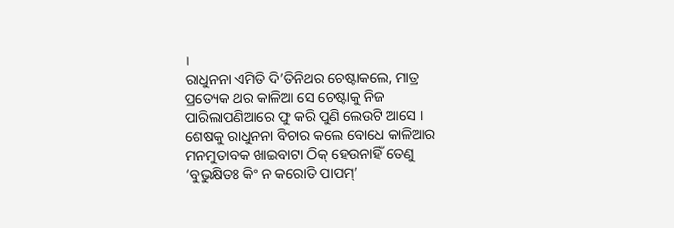।
ରାଧୁନନା ଏମିତି ଦି’ତିନିଥର ଚେଷ୍ଟାକଲେ, ମାତ୍ର ପ୍ରତ୍ୟେକ ଥର କାଳିଆ ସେ ଚେଷ୍ଟାକୁ ନିଜ ପାରିଲାପଣିଆରେ ଫୁ କରି ପୁଣି ଲେଉଟି ଆସେ ।
ଶେଷକୁ ରାଧୁନନା ବିଚାର କଲେ ବୋଧେ କାଳିଆର ମନମୁତାବକ ଖାଇବାଟା ଠିକ୍‌ ହେଉନାହିଁ ତେଣୁ ‘ବୁଭୁକ୍ଷିତଃ କିଂ ନ କରୋତି ପାପମ୍‌’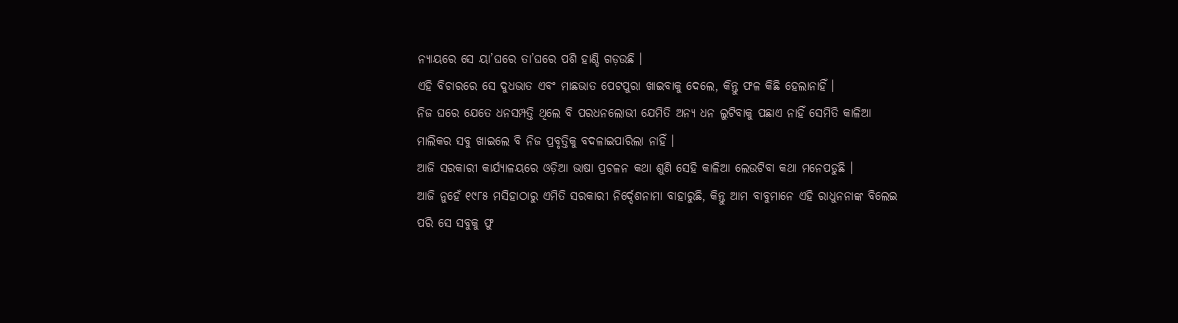ନ୍ୟାୟରେ ସେ ୟା’ଘରେ ତା’ଘରେ ପଶି ହାଣ୍ଡି ଗଡ଼ଉଛି ।
ଏହି ବିଚାରରେ ସେ ଦୁଧଭାତ ଏବଂ ମାଛଭାତ ପେଟପୁରା ଖାଇବାକୁ ଦେଲେ, କିନ୍ତୁ ଫଳ କିଛି ହେଲାନାହିଁ ।
ନିଜ ଘରେ ଯେତେ ଧନସମ୍ପତ୍ତି ଥିଲେ ବି ପରଧନଲୋଭୀ ଯେମିତି ଅନ୍ୟ ଧନ ଲୁଟିବାକୁ ପଛାଏ ନାହିଁ ସେମିତି କାଳିଆ ମାଲିକର ସବୁ ଖାଇଲେ ବି ନିଜ ପ୍ରବୃତ୍ତିକୁ ବଦଳାଇପାରିଲା ନାହିଁ ।
ଆଜି ସରକାରୀ କାର୍ଯ୍ୟାଳୟରେ ଓଡ଼ିଆ ଭାଷା ପ୍ରଚଳନ କଥା ଶୁଣି ସେହି କାଳିଆ ଲେଉଟିବା କଥା ମନେପଡୁଛି ।
ଆଜି ନୁହେଁ ୧୯୮୫ ମସିହାଠାରୁ ଏମିତି ସରକାରୀ ନିର୍ଦ୍ଦେଶନାମା ବାହାରୁଛି, କିନ୍ତୁ ଆମ ବାବୁମାନେ ଏହି ରାଧୁନନାଙ୍କ ବିଲେଇ ପରି ସେ ସବୁକୁ ଫୁ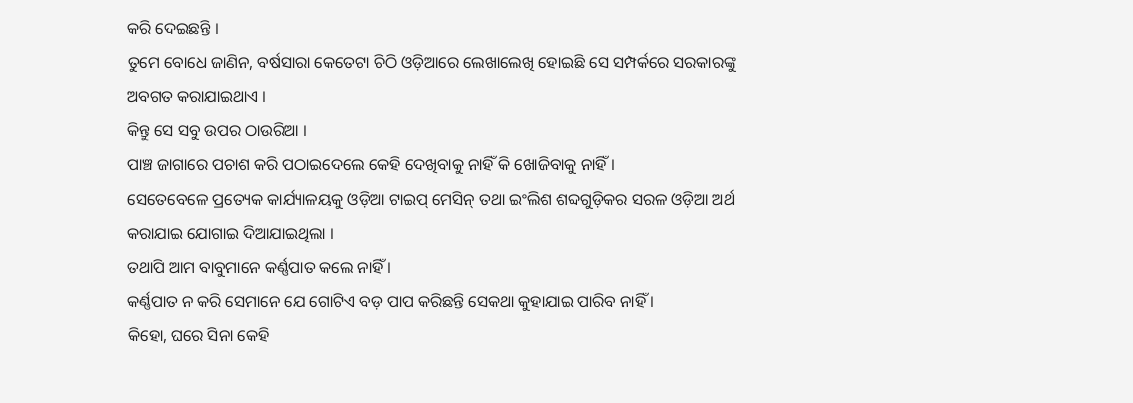କରି ଦେଇଛନ୍ତି ।
ତୁମେ ବୋଧେ ଜାଣିନ, ବର୍ଷସାରା କେତେଟା ଚିଠି ଓଡ଼ିଆରେ ଲେଖାଲେଖି ହୋଇଛି ସେ ସମ୍ପର୍କରେ ସରକାରଙ୍କୁ ଅବଗତ କରାଯାଇଥାଏ ।
କିନ୍ତୁ ସେ ସବୁ ଉପର ଠାଉରିଆ ।
ପାଞ୍ଚ ଜାଗାରେ ପଚାଶ କରି ପଠାଇଦେଲେ କେହି ଦେଖିବାକୁ ନାହିଁ କି ଖୋଜିବାକୁ ନାହିଁ ।
ସେତେବେଳେ ପ୍ରତ୍ୟେକ କାର୍ଯ୍ୟାଳୟକୁ ଓଡ଼ିଆ ଟାଇପ୍‌ ମେସିନ୍‌ ତଥା ଇଂଲିଶ ଶବ୍ଦଗୁଡ଼ିକର ସରଳ ଓଡ଼ିଆ ଅର୍ଥ କରାଯାଇ ଯୋଗାଇ ଦିଆଯାଇଥିଲା ।
ତଥାପି ଆମ ବାବୁମାନେ କର୍ଣ୍ଣପାତ କଲେ ନାହିଁ ।
କର୍ଣ୍ଣପାତ ନ କରି ସେମାନେ ଯେ ଗୋଟିଏ ବଡ଼ ପାପ କରିଛନ୍ତି ସେକଥା କୁହାଯାଇ ପାରିବ ନାହିଁ ।
କିହୋ, ଘରେ ସିନା କେହି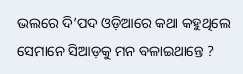ଭଲରେ ଦି’ପଦ ଓଡ଼ିଆରେ କଥା କହୁଥିଲେ ସେମାନେ ସିଆଡ଼କୁ ମନ ବଳାଇଥାନ୍ତେ ?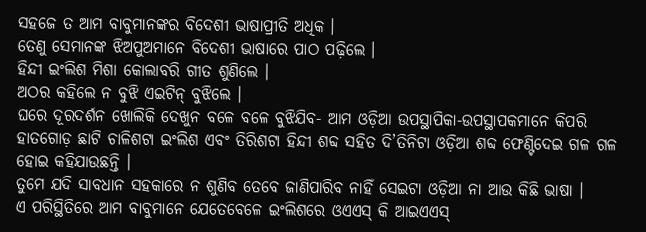ସହଜେ ତ ଆମ ବାବୁମାନଙ୍କର ବିଦେଶୀ ଭାଷାପ୍ରୀତି ଅଧିକ ।
ତେଣୁ ସେମାନଙ୍କ ଝିଅପୁଅମାନେ ବିଦେଶୀ ଭାଷାରେ ପାଠ ପଢ଼ିଲେ ।
ହିନ୍ଦୀ ଇଂଲିଶ ମିଶା କୋଲାବରି ଗୀତ ଶୁଣିଲେ ।
ଅଠର କହିଲେ ନ ବୁଝି ଏଇଟିନ୍‌ ବୁଝିଲେ ।
ଘରେ ଦୂରଦର୍ଶନ ଖୋଲିକି ଦେଖୁନ ବଳେ ବଳେ ବୁଝିଯିବ- ଆମ ଓଡ଼ିଆ ଉପସ୍ଥାପିକା-ଉପସ୍ଥାପକମାନେ କିପରି ହାତଗୋଡ଼ ଛାଟି ଚାଳିଶଟା ଇଂଲିଶ ଏବଂ ତିରିଶଟା ହିନ୍ଦୀ ଶବ୍ଦ ସହିତ ଦି’ତିନିଟା ଓଡ଼ିଆ ଶବ୍ଦ ଫେଣ୍ଟିଦେଇ ଗଳ ଗଳ ହୋଇ କହିଯାଉଛନ୍ତି ।
ତୁମେ ଯଦି ସାବଧାନ ସହକାରେ ନ ଶୁଣିବ ତେବେ ଜାଣିପାରିବ ନାହିଁ ସେଇଟା ଓଡ଼ିଆ ନା ଆଉ କିଛି ଭାଷା ।
ଏ ପରିସ୍ଥିତିରେ ଆମ ବାବୁମାନେ ଯେତେବେଳେ ଇଂଲିଶରେ ଓଏଏସ୍‌ କି ଆଇଏଏସ୍‌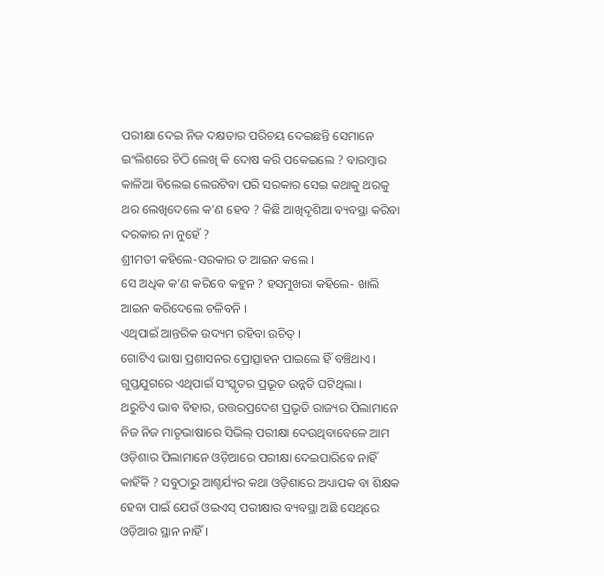ପରୀକ୍ଷା ଦେଇ ନିଜ ଦକ୍ଷତାର ପରିଚୟ ଦେଇଛନ୍ତି ସେମାନେ ଇଂଲିଶରେ ଚିଠି ଲେଖି କି ଦୋଷ କରି ପକେଇଲେ ? ବାରମ୍ବାର କାଳିଆ ବିଲେଇ ଲେଉଟିବା ପରି ସରକାର ସେଇ କଥାକୁ ଥରକୁ ଥର ଲେଖିଦେଲେ କ’ଣ ହେବ ? କିଛି ଆଖିଦୃଶିଆ ବ୍ୟବସ୍ଥା କରିବା ଦରକାର ନା ନୁହେଁ ?
ଶ୍ରୀମତୀ କହିଲେ-ସରକାର ତ ଆଇନ କଲେ ।
ସେ ଅଧିକ କ’ଣ କରିବେ କହୁନ ? ହସମୁଖରା କହିଲେ- ଖାଲି ଆଇନ କରିଦେଲେ ଚଳିବନି ।
ଏଥିପାଇଁ ଆନ୍ତରିକ ଉଦ୍ୟମ ରହିବା ଉଚିତ୍‌ ।
ଗୋଟିଏ ଭାଷା ପ୍ରଶାସନର ପ୍ରୋତ୍ସାହନ ପାଇଲେ ହିଁ ବଞ୍ଚିଥାଏ ।
ଗୁପ୍ତଯୁଗରେ ଏଥିପାଇଁ ସଂସ୍କୃତର ପ୍ରଭୂତ ଉନ୍ନତି ଘଟିଥିଲା ।
ଥରୁଟିଏ ଭାବ ବିହାର, ଉତ୍ତରପ୍ରଦେଶ ପ୍ରଭୃତି ରାଜ୍ୟର ପିଲାମାନେ ନିଜ ନିଜ ମାତୃଭାଷାରେ ସିଭିଲ୍‌ ପରୀକ୍ଷା ଦେଉଥିବାବେଳେ ଆମ ଓଡ଼ିଶାର ପିଲାମାନେ ଓଡ଼ିଆରେ ପରୀକ୍ଷା ଦେଇପାରିବେ ନାହିଁ କାହିଁକି ? ସବୁଠାରୁ ଆଶ୍ଚର୍ଯ୍ୟର କଥା ଓଡ଼ିଶାରେ ଅଧ୍ୟାପକ ବା ଶିକ୍ଷକ ହେବା ପାଇଁ ଯେଉଁ ଓଇଏସ୍‌ ପରୀକ୍ଷାର ବ୍ୟବସ୍ଥା ଅଛି ସେଥିରେ ଓଡ଼ିଆର ସ୍ଥାନ ନାହିଁ ।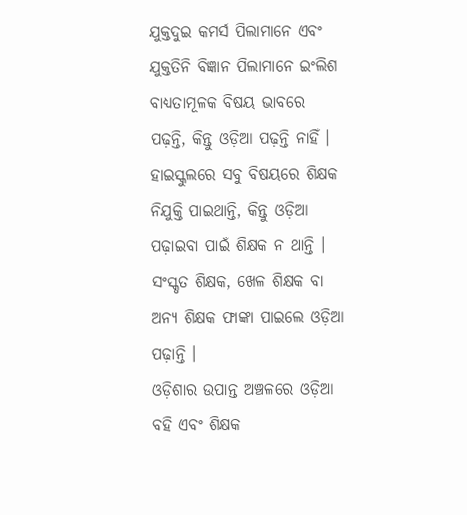ଯୁକ୍ତଦୁଇ କମର୍ସ ପିଲାମାନେ ଏବଂ ଯୁକ୍ତତିନି ବିଜ୍ଞାନ ପିଲାମାନେ ଇଂଲିଶ ବାଧ୍ୟତାମୂଳକ ବିଷୟ ଭାବରେ ପଢ଼ନ୍ତି, କିନ୍ତୁ ଓଡ଼ିଆ ପଢ଼ନ୍ତି ନାହିଁ ।
ହାଇସ୍କୁଲରେ ସବୁ ବିଷୟରେ ଶିକ୍ଷକ ନିଯୁକ୍ତି ପାଇଥାନ୍ତି, କିନ୍ତୁ ଓଡ଼ିଆ ପଢ଼ାଇବା ପାଇଁ ଶିକ୍ଷକ ନ ଥାନ୍ତି ।
ସଂସ୍କୃତ ଶିକ୍ଷକ, ଖେଳ ଶିକ୍ଷକ ବା ଅନ୍ୟ ଶିକ୍ଷକ ଫାଙ୍କା ପାଇଲେ ଓଡ଼ିଆ ପଢ଼ାନ୍ତି ।
ଓଡ଼ିଶାର ଉପାନ୍ତ ଅଞ୍ଚଳରେ ଓଡ଼ିଆ ବହି ଏବଂ ଶିକ୍ଷକ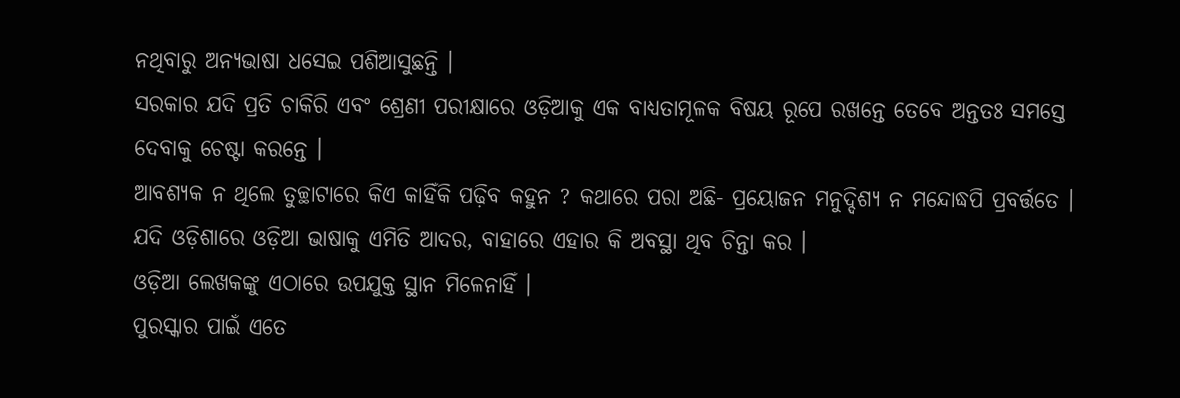ନଥିବାରୁ ଅନ୍ୟଭାଷା ଧସେଇ ପଶିଆସୁଛନ୍ତି ।
ସରକାର ଯଦି ପ୍ରତି ଚାକିରି ଏବଂ ଶ୍ରେଣୀ ପରୀକ୍ଷାରେ ଓଡ଼ିଆକୁ ଏକ ବାଧ୍ୟତାମୂଳକ ବିଷୟ ରୂପେ ରଖନ୍ତେ ତେବେ ଅନ୍ତତଃ ସମସ୍ତେ ଦେବାକୁ ଚେଷ୍ଟା କରନ୍ତେ ।
ଆବଶ୍ୟକ ନ ଥିଲେ ତୁଚ୍ଛାଟାରେ କିଏ କାହିଁକି ପଢ଼ିବ କହୁନ ? କଥାରେ ପରା ଅଛି- ପ୍ରୟୋଜନ ମନୁଦ୍ଦିଶ୍ୟ ନ ମନ୍ଦୋଦ୍ଧପି ପ୍ରବର୍ତ୍ତତେ ।
ଯଦି ଓଡ଼ିଶାରେ ଓଡ଼ିଆ ଭାଷାକୁ ଏମିତି ଆଦର, ବାହାରେ ଏହାର କି ଅବସ୍ଥା ଥିବ ଚିନ୍ତା କର ।
ଓଡ଼ିଆ ଲେଖକଙ୍କୁ ଏଠାରେ ଉପଯୁକ୍ତ ସ୍ଥାନ ମିଳେନାହିଁ ।
ପୁରସ୍କାର ପାଇଁ ଏତେ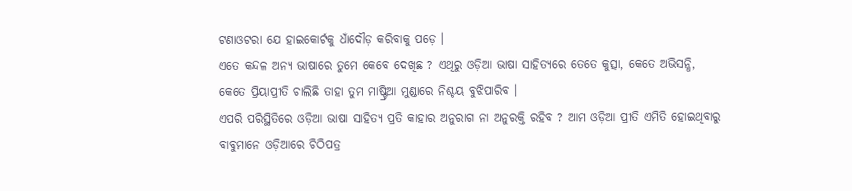ଟଣାଓଟରା ଯେ ହାଇକୋର୍ଟକୁ ଧାଁଦୌଡ଼ କରିବାକୁ ପଡ଼େ ।
ଏତେ କନ୍ଦଳ ଅନ୍ୟ ଭାଷାରେ ତୁମେ କେବେ ଦେଖିଛ ? ଏଥିରୁ ଓଡ଼ିଆ ଭାଷା ସାହିତ୍ୟରେ ତେତେ କୁତ୍ସା, କେତେ ଅଭିସନ୍ଧି, କେତେ ପ୍ରିୟାପ୍ରୀତି ଚାଲିଛି ତାହା ତୁମ ମାଷ୍ଟ୍ରିଆ ମୁଣ୍ଡାରେ ନିଶ୍ଚୟ ବୁଝିପାରିବ ।
ଏପରି ପରିସ୍ଥିତିରେ ଓଡ଼ିଆ ଭାଷା ସାହିତ୍ୟ ପ୍ରତି କାହାର ଅନୁରାଗ ନା ଅନୁରକ୍ତି ରହିବ ? ଆମ ଓଡ଼ିଆ ପ୍ରୀତି ଏମିତି ହୋଇଥିବାରୁ ବାବୁମାନେ ଓଡ଼ିଆରେ ଚିଠିପତ୍ର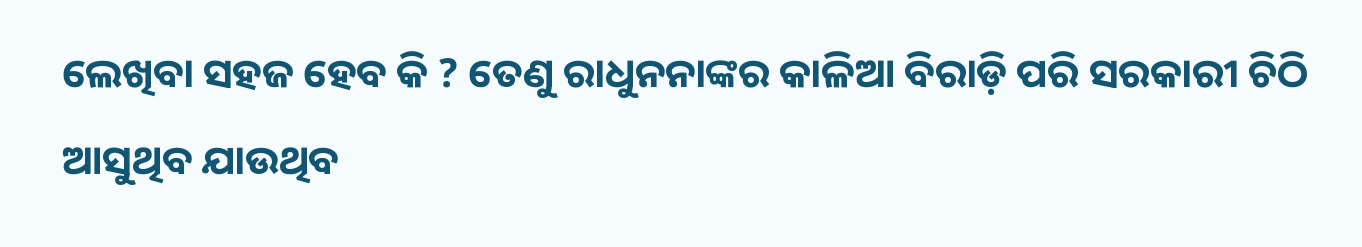ଲେଖିବା ସହଜ ହେବ କି ? ତେଣୁ ରାଧୁନନାଙ୍କର କାଳିଆ ବିରାଡ଼ି ପରି ସରକାରୀ ଚିଠି ଆସୁଥିବ ଯାଉଥିବ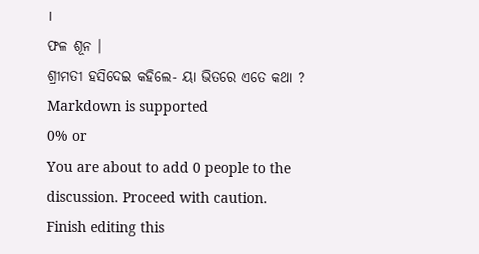।
ଫଳ ଶୂନ ।
ଶ୍ରୀମତୀ ହସିଦେଇ କହିଲେ- ୟା ଭିତରେ ଏତେ କଥା ?
Markdown is supported
0% or
You are about to add 0 people to the discussion. Proceed with caution.
Finish editing this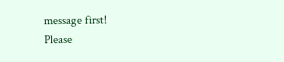message first!
Please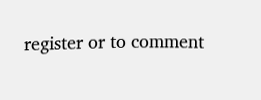register or to comment